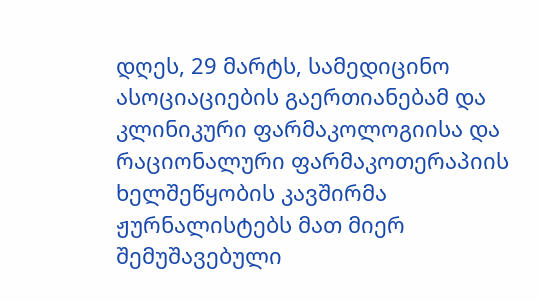დღეს, 29 მარტს, სამედიცინო ასოციაციების გაერთიანებამ და კლინიკური ფარმაკოლოგიისა და რაციონალური ფარმაკოთერაპიის ხელშეწყობის კავშირმა ჟურნალისტებს მათ მიერ შემუშავებული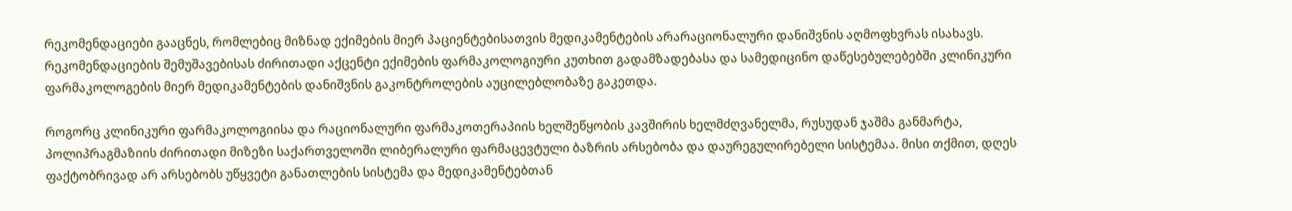რეკომენდაციები გააცნეს, რომლებიც მიზნად ექიმების მიერ პაციენტებისათვის მედიკამენტების არარაციონალური დანიშვნის აღმოფხვრას ისახავს. რეკომენდაციების შემუშავებისას ძირითადი აქცენტი ექიმების ფარმაკოლოგიური კუთხით გადამზადებასა და სამედიცინო დაწესებულებებში კლინიკური ფარმაკოლოგების მიერ მედიკამენტების დანიშვნის გაკონტროლების აუცილებლობაზე გაკეთდა.

როგორც კლინიკური ფარმაკოლოგიისა და რაციონალური ფარმაკოთერაპიის ხელშეწყობის კავშირის ხელმძღვანელმა, რუსუდან ჯაშმა განმარტა, პოლიპრაგმაზიის ძირითადი მიზეზი საქართველოში ლიბერალური ფარმაცევტული ბაზრის არსებობა და დაურეგულირებელი სისტემაა. მისი თქმით, დღეს ფაქტობრივად არ არსებობს უწყვეტი განათლების სისტემა და მედიკამენტებთან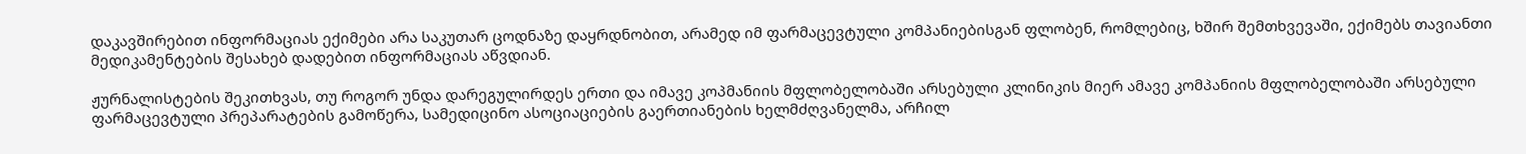დაკავშირებით ინფორმაციას ექიმები არა საკუთარ ცოდნაზე დაყრდნობით, არამედ იმ ფარმაცევტული კომპანიებისგან ფლობენ, რომლებიც, ხშირ შემთხვევაში, ექიმებს თავიანთი მედიკამენტების შესახებ დადებით ინფორმაციას აწვდიან.

ჟურნალისტების შეკითხვას, თუ როგორ უნდა დარეგულირდეს ერთი და იმავე კოპმანიის მფლობელობაში არსებული კლინიკის მიერ ამავე კომპანიის მფლობელობაში არსებული ფარმაცევტული პრეპარატების გამოწერა, სამედიცინო ასოციაციების გაერთიანების ხელმძღვანელმა, არჩილ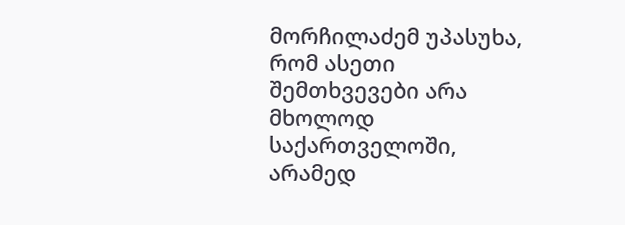მორჩილაძემ უპასუხა, რომ ასეთი შემთხვევები არა მხოლოდ საქართველოში, არამედ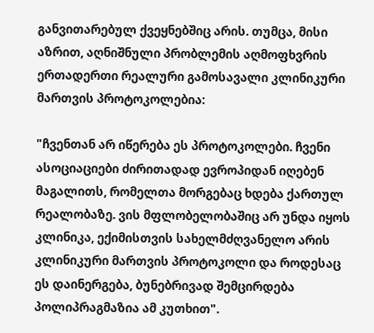განვითარებულ ქვეყნებშიც არის. თუმცა, მისი აზრით, აღნიშნული პრობლემის აღმოფხვრის ერთადერთი რეალური გამოსავალი კლინიკური მართვის პროტოკოლებია:

"ჩვენთან არ იწერება ეს პროტოკოლები. ჩვენი ასოციაციები ძირითადად ევროპიდან იღებენ მაგალითს, რომელთა მორგებაც ხდება ქართულ რეალობაზე. ვის მფლობელობაშიც არ უნდა იყოს კლინიკა, ექიმისთვის სახელმძღვანელო არის კლინიკური მართვის პროტოკოლი და როდესაც ეს დაინერგება, ბუნებრივად შემცირდება პოლიპრაგმაზია ამ კუთხით".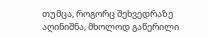თუმცა, როგორც შეხვედრაზე აღინიშნა, მხოლოდ გაწერილი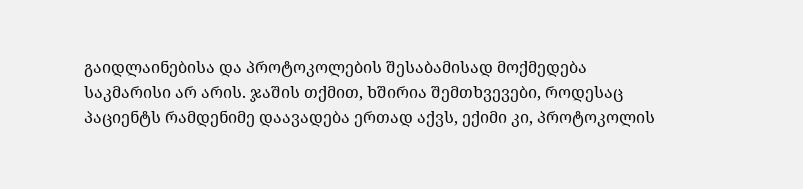გაიდლაინებისა და პროტოკოლების შესაბამისად მოქმედება საკმარისი არ არის. ჯაშის თქმით, ხშირია შემთხვევები, როდესაც პაციენტს რამდენიმე დაავადება ერთად აქვს, ექიმი კი, პროტოკოლის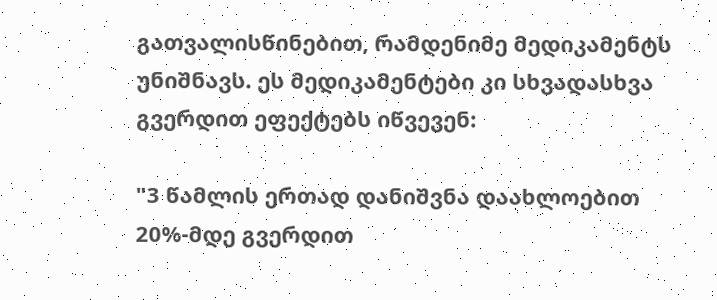გათვალისწინებით, რამდენიმე მედიკამენტს უნიშნავს. ეს მედიკამენტები კი სხვადასხვა გვერდით ეფექტებს იწვევენ:

"3 წამლის ერთად დანიშვნა დაახლოებით 20%-მდე გვერდით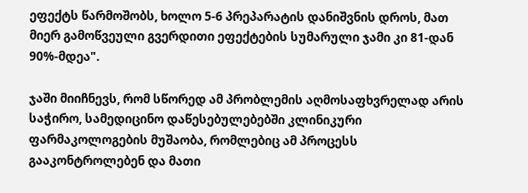ეფექტს წარმოშობს, ხოლო 5-6 პრეპარატის დანიშვნის დროს, მათ მიერ გამოწვეული გვერდითი ეფექტების სუმარული ჯამი კი 81-დან 90%-მდეა".

ჯაში მიიჩნევს, რომ სწორედ ამ პრობლემის აღმოსაფხვრელად არის საჭირო, სამედიცინო დაწესებულებებში კლინიკური ფარმაკოლოგების მუშაობა, რომლებიც ამ პროცესს გააკონტროლებენ და მათი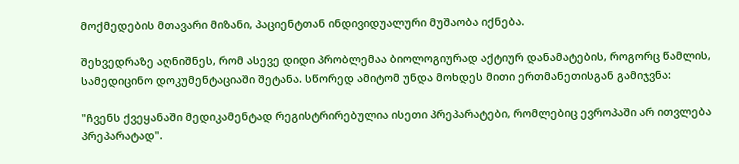მოქმედების მთავარი მიზანი, პაციენტთან ინდივიდუალური მუშაობა იქნება.

შეხვედრაზე აღნიშნეს, რომ ასევე დიდი პრობლემაა ბიოლოგიურად აქტიურ დანამატების, როგორც წამლის, სამედიცინო დოკუმენტაციაში შეტანა. სწორედ ამიტომ უნდა მოხდეს მითი ერთმანეთისგან გამიჯვნა:

"ჩვენს ქვეყანაში მედიკამენტად რეგისტრირებულია ისეთი პრეპარატები, რომლებიც ევროპაში არ ითვლება პრეპარატად".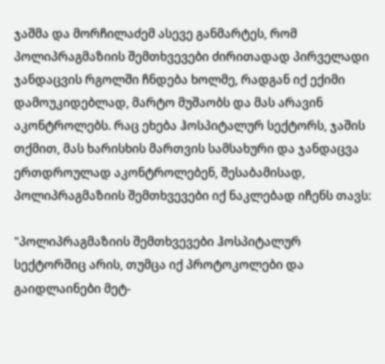ჯაშმა და მორჩილაძემ ასევე განმარტეს, რომ პოლიპრაგმაზიის შემთხვევები ძირითადად პირველადი ჯანდაცვის რგოლში ჩნდება ხოლმე, რადგან იქ ექიმი დამოუკიდებლად, მარტო მუშაობს და მას არავინ აკონტროლებს. რაც ეხება ჰოსპიტალურ სექტორს, ჯაშის თქმით, მას ხარისხის მართვის სამსახური და ჯანდაცვა ერთდროულად აკონტროლებენ, შესაბამისად, პოლიპრაგმაზიის შემთხვევები იქ ნაკლებად იჩენს თავს:

"პოლიპრაგმაზიის შემთხვევები ჰოსპიტალურ სექტორშიც არის, თუმცა იქ პროტოკოლები და გაიდლაინები მეტ-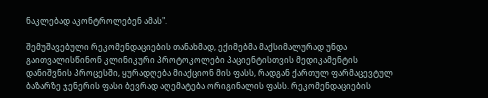ნაკლებად აკონტროლებენ ამას".

შემუშავებული რეკომენდაციების თანახმად, ექიმებმა მაქსიმალურად უნდა გაითვალისწინონ კლინიკური პროტოკოლები პაციენტისთვის მედიკამენტის დანიშვნის პროცესში, ყურადღება მიაქციონ მის ფასს, რადგან ქართულ ფარმაცევტულ ბაზარზე ჯენერის ფასი ბევრად აღემატება ორიგინალის ფასს. რეკომენდაციების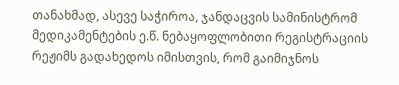თანახმად, ასევე საჭიროა, ჯანდაცვის სამინისტრომ მედიკამენტების ე.წ. ნებაყოფლობითი რეგისტრაციის რეჟიმს გადახედოს იმისთვის, რომ გაიმიჯნოს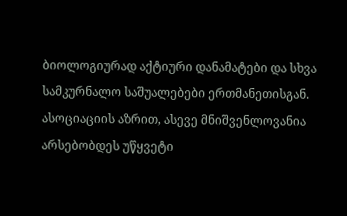ბიოლოგიურად აქტიური დანამატები და სხვა სამკურნალო საშუალებები ერთმანეთისგან. ასოციაციის აზრით, ასევე მნიშვენლოვანია არსებობდეს უწყვეტი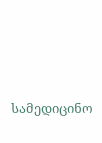სამედიცინო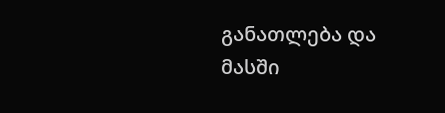განათლება და მასში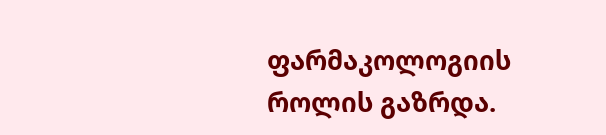ფარმაკოლოგიის როლის გაზრდა.